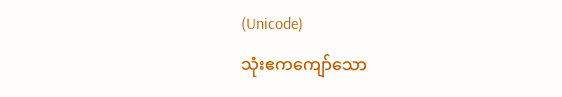(Unicode)
သုံးဧကကျော်သော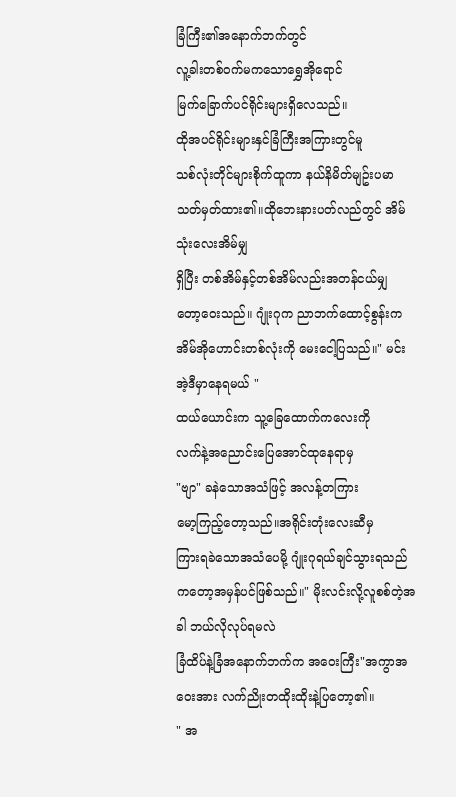ခြံကြီး၏အနောက်ဘက်တွင်
လူ့ခါးတစ်ဝက်မကသောရွှေအိုရောင်
မြက်ခြောက်ပင်ရိုင်းများရှိလေသည်။
ထိုအပင်ရိုင်းများနှင်ခြံကြီးအကြားတွင်မူ
သစ်လုံးတိုင်များစိုက်ထူကာ နယ်နိမိတ်မျဥ်းပမာ
သတ်မှတ်ထား၏။ထိုဘေးနားပတ်လည်တွင် အိမ်သုံးလေးအိမ်မျှ
ရှိပြီး တစ်အိမ်နှင့်တစ်အိမ်လည်းအတန်ငယ်မျှ
တော့ဝေးသည်။ ဂျုံးဂုက ညာဘက်ထောင့်စွန်းက
အိမ်အိုဟောင်းတစ်လုံးကို မေးငေါ့ပြသည်။" မင်း အဲ့ဒီမှာနေရမယ် "
ထယ်ယောင်းက သူ့ခြေထောက်ကလေးကို
လက်နဲ့အညောင်းပြေအောင်ထုနေရာမှ
"ဗျာ" ခနဲသောအသံဖြင့် အလန့်တကြား
မော့ကြည့်တော့သည်။အရိုင်းတုံးလေးဆီမှ
ကြားရခဲသောအသံပေမို့ ဂျုံးဂုရယ်ချင်သွားရသည်
ကတော့အမှန်ပင်ဖြစ်သည်။" မိုးလင်းလို့လူစစ်တဲ့အခါ ဘယ်လိုလုပ်ရမလဲ
ခြံထိပ်နဲ့ခြံအနောက်ဘက်က အဝေးကြီး"အကွာအဝေးအား လက်ညိုးတထိုးထိုးနဲ့ပြတော့၏။
" အ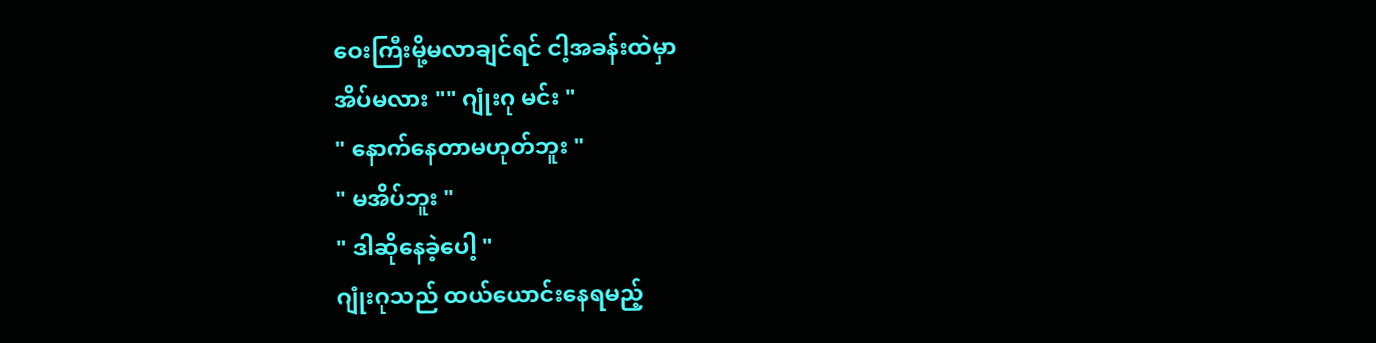ဝေးကြီးမို့မလာချင်ရင် ငါ့အခန်းထဲမှာ
အိပ်မလား "" ဂျုံးဂု မင်း "
" နောက်နေတာမဟုတ်ဘူး "
" မအိပ်ဘူး "
" ဒါဆိုနေခဲ့ပေါ့ "
ဂျုံးဂုသည် ထယ်ယောင်းနေရမည့်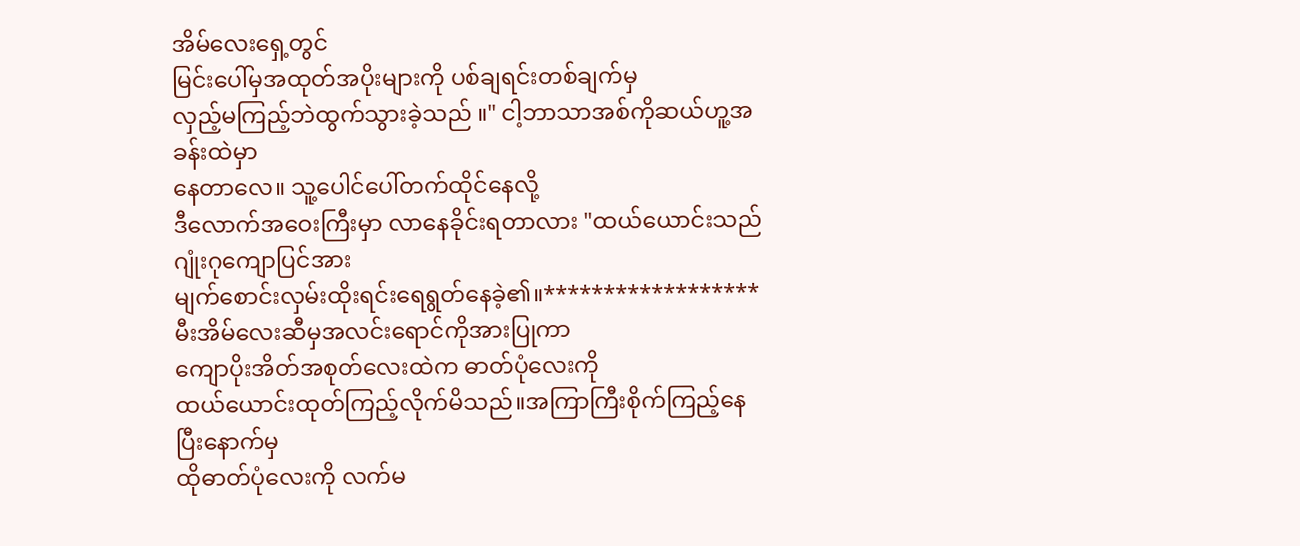အိမ်လေးရှေ့တွင်
မြင်းပေါ်မှအထုတ်အပိုးများကို ပစ်ချရင်းတစ်ချက်မှ
လှည့်မကြည့်ဘဲထွက်သွားခဲ့သည် ။" ငါ့ဘာသာအစ်ကိုဆယ်ဟူ့အခန်းထဲမှာ
နေတာလေ။ သူ့ပေါင်ပေါ်တက်ထိုင်နေလို့
ဒီလောက်အဝေးကြီးမှာ လာနေခိုင်းရတာလား "ထယ်ယောင်းသည် ဂျုံးဂုကျောပြင်အား
မျက်စောင်းလှမ်းထိုးရင်းရေရွတ်နေခဲ့၏။******************
မီးအိမ်လေးဆီမှအလင်းရောင်ကိုအားပြုကာ
ကျောပိုးအိတ်အစုတ်လေးထဲက ဓာတ်ပုံလေးကို
ထယ်ယောင်းထုတ်ကြည့်လိုက်မိသည်။အကြာကြီးစိုက်ကြည့်နေပြီးနောက်မှ
ထိုဓာတ်ပုံလေးကို လက်မ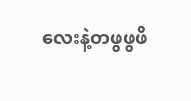လေးနဲ့တဖွဖွဖိ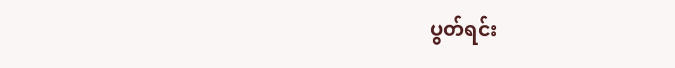ပွတ်ရင်း